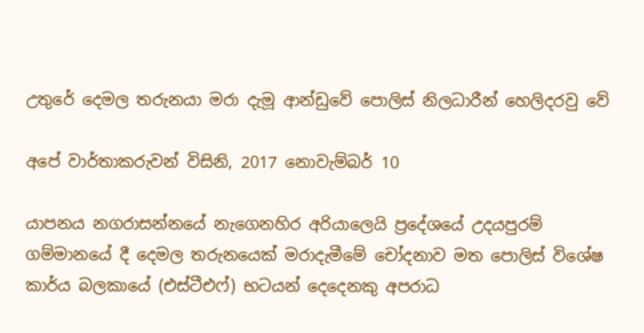උතුරේ දෙමල තරුනයා මරා දැමූ ආන්ඩුවේ පොලිස් නිලධාරීන් හෙලිදරවු වේ

අපේ වාර්තාකරුවන් විසිනි, 2017 නොවැම්බර් 10

යාපනය නගරාසන්නයේ නැගෙනහිර අරියාලෙයි ප්‍රදේශයේ උදයපුරම් ගම්මානයේ දී දෙමල තරුනයෙක් මරාදැමීමේ චෝදනාව මත පොලිස් විශේෂ කාර්ය බලකායේ (එස්ටීඑෆ්) භටයන් දෙදෙනකු අපරාධ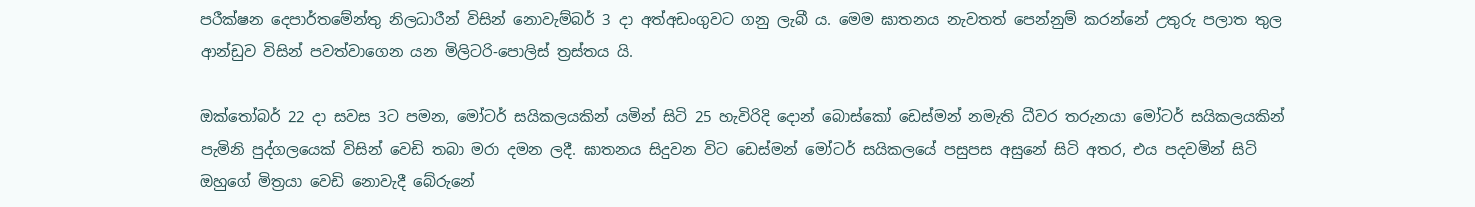පරීක්ෂන දෙපාර්තමේන්තු නිලධාරීන් විසින් නොවැම්බර් 3 දා අත්අඩංගුවට ගනු ලැබී ය. මෙම ඝාතනය නැවතත් පෙන්නුම් කරන්නේ උතුරු පලාත තුල ආන්ඩුව විසින් පවත්වාගෙන යන මිලිටරි-පොලිස් ත්‍රස්තය යි.

ඔක්තෝබර් 22 දා සවස 3ට පමන, මෝටර් සයිකලයකින් යමින් සිටි 25 හැවිරිදි දොන් බොස්කෝ ඩෙස්මන් නමැති ධීවර තරුනයා මෝටර් සයිකලයකින් පැමිනි පුද්ගලයෙක් විසින් වෙඩි තබා මරා දමන ලදී. ඝාතනය සිදුවන විට ඩෙස්මන් මෝටර් සයිකලයේ පසුපස අසුනේ සිටි අතර, එය පදවමින් සිටි ඔහුගේ මිත්‍රයා වෙඩි නොවැදී බේරුනේ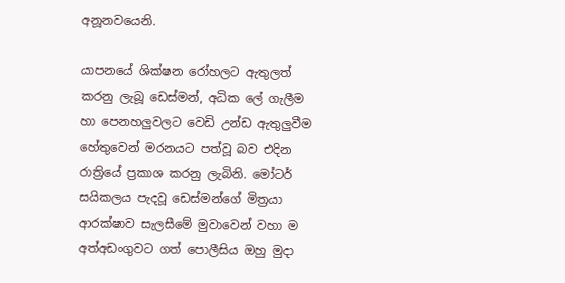අනූනවයෙනි.

යාපනයේ ශික්ෂන රෝහලට ඇතුලත් කරනු ලැබූ ඩෙස්මන්, අධික ලේ ගැලීම හා පෙනහලුවලට වෙඩි උන්ඩ ඇතුලුවීම හේතුවෙන් මරනයට පත්වූ බව එදින රාත්‍රියේ ප්‍රකාශ කරනු ලැබිනි. මෝටර් සයිකලය පැදවූ ඩෙස්මන්ගේ මිත්‍රයා ආරක්ෂාව සැලසීමේ මුවාවෙන් වහා ම අත්අඩංගුවට ගත් පොලීසිය ඔහු මුදා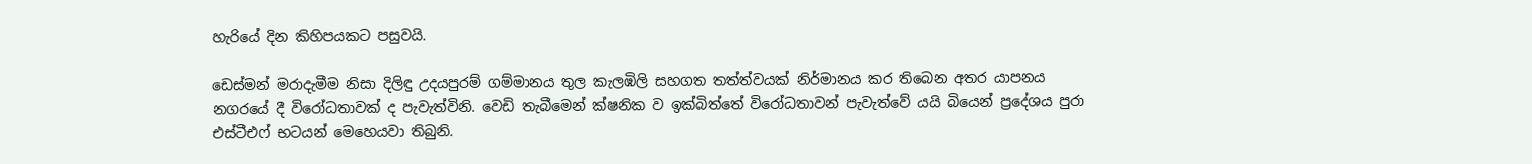හැරියේ දින කිහිපයකට පසුවයි.

ඩෙස්මන් මරාදැමීම නිසා දිලිඳු උදයපුරම් ගම්මානය තුල කැලඹිලි සහගත තත්ත්වයක් නිර්මානය කර තිබෙන අතර යාපනය නගරයේ දී විරෝධතාවක් ද පැවැත්විනි. වෙඩි තැබීමෙන් ක්ෂනික ව ඉක්බිත්තේ විරෝධතාවන් පැවැත්වේ යයි බියෙන් ප්‍රදේශය පුරා එස්ටීඑෆ් භටයන් මෙහෙයවා තිබුනි.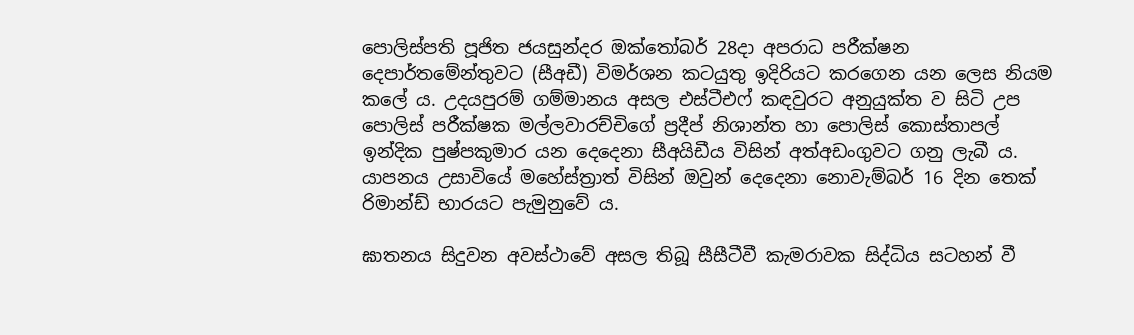පොලිස්පති පූජිත ජයසුන්දර ඔක්තෝබර් 28දා අපරාධ පරීක්ෂන දෙපාර්තමේන්තුවට (සීඅඩී) විමර්ශන කටයුතු ඉදිරියට කරගෙන යන ලෙස නියම කලේ ය. උදයපුරම් ගම්මානය අසල එස්ටීඑෆ් කඳවුරට අනුයුක්ත ව සිටි උප පොලිස් පරීක්ෂක මල්ලවාරච්චිගේ ප්‍රදීප් නිශාන්ත හා පොලිස් කොස්තාපල් ඉන්දික පුෂ්පකුමාර යන දෙදෙනා සීඅයිඩීය විසින් අත්අඩංගුවට ගනු ලැබී ය. යාපනය උසාවියේ මහේස්ත්‍රාත් විසින් ඔවුන් දෙදෙනා නොවැම්බර් 16 දින තෙක් රිමාන්ඩ් භාරයට පැමුනුවේ ය.

ඝාතනය සිදුවන අවස්ථාවේ අසල තිබූ සීසීටීවී කැමරාවක සිද්ධිය සටහන් වී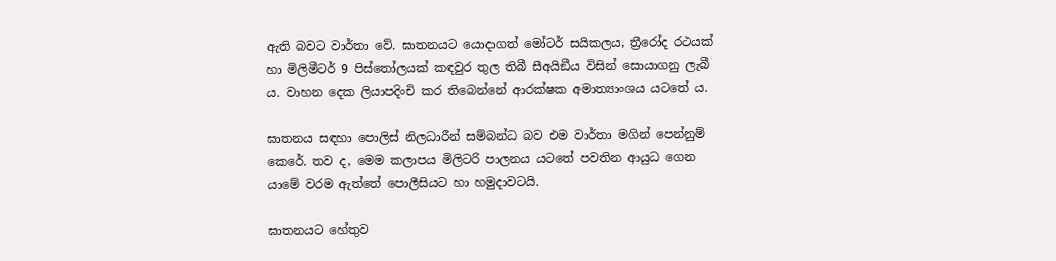ඇති බවට වාර්තා වේ. ඝාතනයට යොදාගත් මෝටර් සයිකලය, ත්‍රීරෝද රථයක් හා මිලිමීටර් 9 පිස්තෝලයක් කඳවුර තුල තිබී සීඅයිඞීය විසින් සොයාගනු ලැබී ය. වාහන දෙක ලියාපදිංචි කර තිබෙන්නේ ආරක්ෂක අමාත්‍යාංශය යටතේ ය.

ඝාතනය සඳහා පොලිස් නිලධාරීන් සම්බන්ධ බව එම වාර්තා මගින් පෙන්නුම් කෙරේ. තව ද, මෙම කලාපය මිලිටරි පාලනය යටතේ පවතින ආයුධ ගෙන යාමේ වරම ඇත්තේ පොලීසියට හා හමුදාවටයි.

ඝාතනයට හේතුව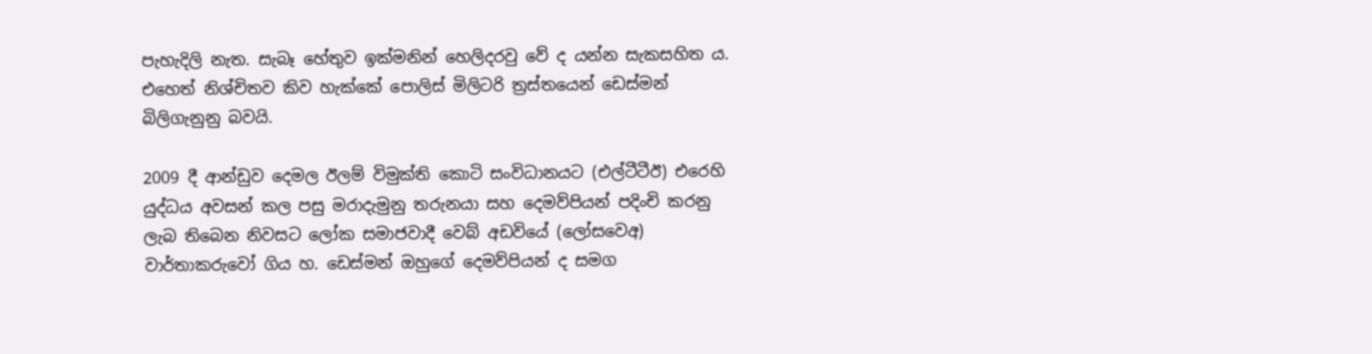පැහැදිලි නැත. සැබෑ හේතුව ඉක්මනින් හෙලිදරවු වේ ද යන්න සැකසහිත ය. එහෙත් නිශ්චිතව කිව හැක්කේ පොලිස් මිලිටරි ත්‍රස්තයෙන් ඩෙස්මන් බිලිගැනුනු බවයි.

2009 දී ආන්ඩුව දෙමල ඊලම් විමුක්ති කොටි සංවිධානයට (එල්ටීටීඊ) එරෙහි යුද්ධය අවසන් කල පසු මරාදැමුනු තරුනයා සහ දෙමව්පියන් පදිංචි කරනු ලැබ තිබෙන නිවසට ලෝක සමාජවාදී වෙබ් අඩවියේ (ලෝසවෙඅ) වාර්තාකරුවෝ ගිය හ. ඩෙස්මන් ඔහුගේ දෙමව්පියන් ද සමග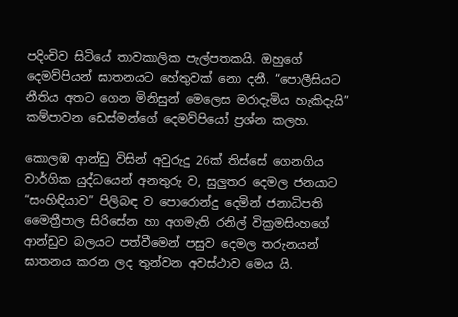පදිංචිව සිටියේ තාවකාලික පැල්පතකයි. ඔහුගේ දෙමව්පියන් ඝාතනයට හේතුවක් නො දනී. “පොලීසියට නීතිය අතට ගෙන මිනිසුන් මෙලෙස මරාදැමිය හැකිදැයි” කම්පාවන ඩෙස්මන්ගේ දෙමව්පියෝ ප්‍රශ්න කලහ.

කොලඹ ආන්ඩු විසින් අවුරුදු 26ක් තිස්සේ ගෙනගිය වාර්ගික යුද්ධයෙන් අනතුරු ව, සුලුතර දෙමල ජනයාට “සංහිඳියාව” පිලිබඳ ව පොරොන්දු දෙමින් ජනාධිපති මෛත්‍රීපාල සිරිසේන හා අගමැති රනිල් වික්‍රමසිංහගේ ආන්ඩුව බලයට පත්වීමෙන් පසුව දෙමල තරුනයන් ඝාතනය කරන ලද තුන්වන අවස්ථාව මෙය යි.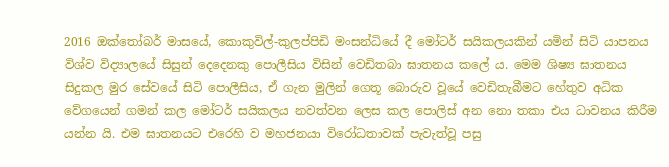2016 ඔක්තෝබර් මාසයේ, කොකුවිල්-කුලප්පිඩි මංසන්ධියේ දී මෝටර් සයිකලයකින් යමින් සිටි යාපනය විශ්ව විද්‍යාලයේ සිසුන් දෙදෙනකු පොලීසිය විසින් වෙඩිතබා ඝාතනය කලේ ය. මෙම ශිෂ්‍ය ඝාතනය සිදුකල මුර සේවයේ සිටි පොලීසිය, ඒ ගැන මුලින් ගෙතූ බොරුව වූයේ වෙඩිතැබීමට හේතුව අධික වේගයෙන් ගමන් කල මෝටර් සයිකලය නවත්වන ලෙස කල පොලිස් අන නො තකා එය ධාවනය කිරීම යන්න යි. එම ඝාතනයට එරෙහි ව මහජනයා විරෝධතාවක් පැවැත්වූ පසු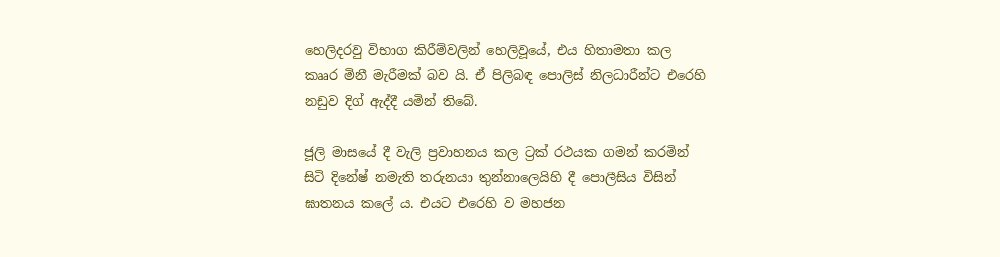හෙලිදරවු විභාග කිරීම්වලින් හෙලිවූයේ, එය හිතාමතා කල කෲර මිනී මැරීමක් බව යි. ඒ පිලිබඳ පොලිස් නිලධාරීන්ට එරෙහි නඩුව දිග් ඇද්දී යමින් තිබේ.

ජූලි මාසයේ දී වැලි ප්‍රවාහනය කල ට්‍රක් රථයක ගමන් කරමින් සිටි දිනේෂ් නමැති තරුනයා තුන්නාලෙයිහි දී පොලීසිය විසින් ඝාතනය කලේ ය. එයට එරෙහි ව මහජන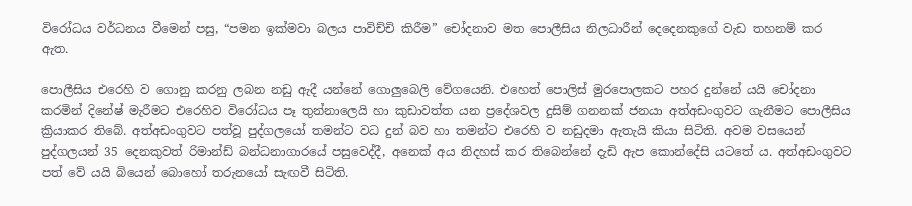විරෝධය වර්ධනය වීමෙන් පසු, “පමන ඉක්මවා බලය පාවිච්චි කිරීම” චෝදනාව මත පොලීසිය නිලධාරීන් දෙදෙනකුගේ වැඩ තහනම් කර ඇත.

පොලීසිය එරෙහි ව ගොනු කරනු ලබන නඩු ඇදී යන්නේ ගොලුබෙලි වේගයෙනි. එහෙත් පොලිස් මුරපොලකට පහර දුන්නේ යයි චෝදනා කරමින් දිනේෂ් මැරීමට එරෙහිව විරෝධය පෑ තුන්නාලෙයි හා කුඩාවත්ත යන ප්‍රදේශවල දුසිම් ගනනක් ජනයා අත්අඩංගුවට ගැනීමට පොලීසිය ක්‍රියාකර තිබේ. අත්අඩංගුවට පත්වූ පුද්ගලයෝ තමන්ට වධ දුන් බව හා තමන්ට එරෙහි ව නඩුදමා ඇතැයි කියා සිටිති. අවම වසයෙන් පුද්ගලයන් 35 දෙනකුවත් රිමාන්ඩ් බන්ධනාගාරයේ පසුවෙද්දී, අනෙක් අය නිදහස් කර තිබෙන්නේ දැඩි ඇප කොන්දේසි යටතේ ය. අත්අඩංගුවට පත් වේ යයි බියෙන් බොහෝ තරුනයෝ සැඟවී සිටිති.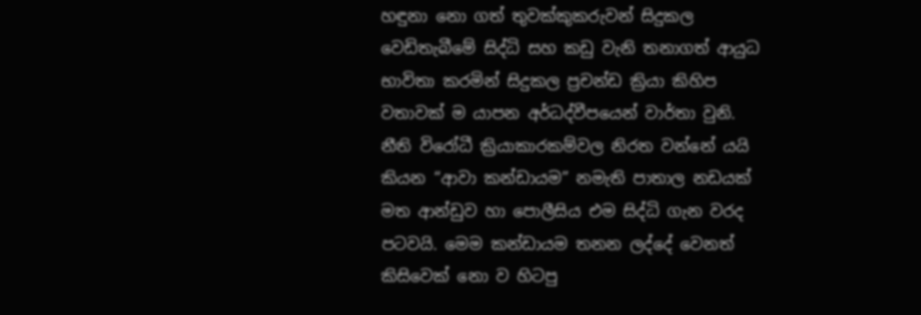හඳුනා නො ගත් තුවක්කුකරුවන් සිදුකල වෙඩිතැබීමේ සිද්ධි සහ කඩු වැනි තනාගත් ආයුධ භාවිතා කරමින් සිදුකල ප්‍රචන්ඩ ක්‍රියා කිහිප වතාවක් ම යාපන අර්ධද්වීපයෙන් වාර්තා වුනි. නීති විරෝධී ක්‍රියාකාරකම්වල නිරත වන්නේ යයි කියන “ආවා කන්ඩායම” නමැති පාතාල නඩයක් මත ආන්ඩුව හා පොලීසිය එම සිද්ධි ගැන වරද පටවයි. මෙම කන්ඩායම තනන ලද්දේ වෙනත් කිසිවෙක් නො ව හිටපු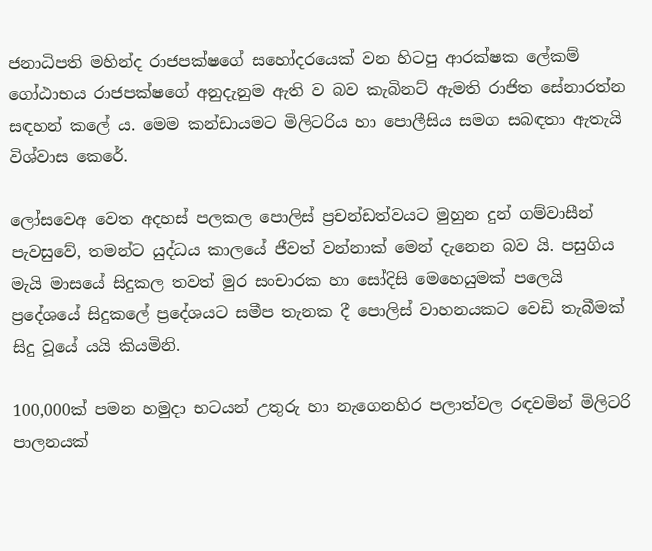ජනාධිපති මහින්ද රාජපක්ෂගේ සහෝදරයෙක් වන හිටපු ආරක්ෂක ලේකම් ගෝඨාභය රාජපක්ෂගේ අනුදැනුම ඇති ව බව කැබිනට් ඇමති රාජිත සේනාරත්න සඳහන් කලේ ය. මෙම කන්ඩායමට මිලිටරිය හා පොලීසිය සමග සබඳතා ඇතැයි විශ්වාස කෙරේ.

ලෝසවෙඅ වෙත අදහස් පලකල පොලිස් ප්‍රචන්ඩත්වයට මුහුන දුන් ගම්වාසීන් පැවසුවේ, තමන්ට යුද්ධය කාලයේ ජීවත් වන්නාක් මෙන් දැනෙන බව යි. පසුගිය මැයි මාසයේ සිදුකල තවත් මුර සංචාරක හා සෝදිසි මෙහෙයුමක් පලෙයි ප්‍රදේශයේ සිදුකලේ ප්‍රදේශයට සමීප තැනක දී පොලිස් වාහනයකට වෙඩි තැබීමක් සිදු වූයේ යයි කියමිනි.

100,000ක් පමන හමුදා භටයන් උතුරු හා නැගෙනහිර පලාත්වල රඳවමින් මිලිටරි පාලනයක්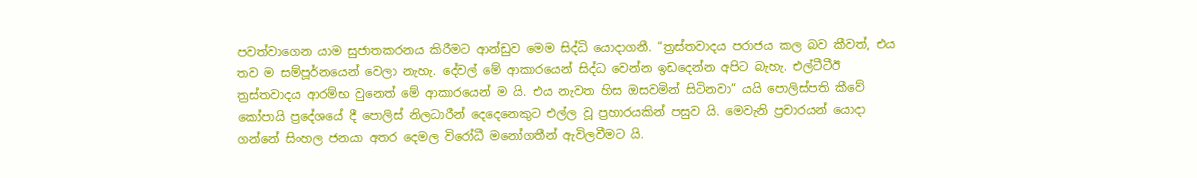පවත්වාගෙන යාම සුජාතකරනය කිරීමට ආන්ඩුව මෙම සිද්ධි යොදාගනී. “ත්‍රස්තවාදය පරාජය කල බව කීවත්, එය තව ම සම්පූර්නයෙන් වෙලා නැහැ. දේවල් මේ ආකාරයෙන් සිද්ධ වෙන්න ඉඩදෙන්න අපිට බැහැ. එල්ටීටීඊ ත්‍රස්තවාදය ආරම්භ වුනෙත් මේ ආකාරයෙන් ම යි. එය නැවත හිස ඔසවමින් සිටිනවා” යයි පොලිස්පති කීවේ කෝපායි ප්‍රදේශයේ දී පොලිස් නිලධාරීන් දෙදෙනෙකුට එල්ල වූ ප්‍රහාරයකින් පසුව යි. මෙවැනි ප්‍රචාරයන් යොදා ගන්නේ සිංහල ජනයා අතර දෙමල විරෝධී මනෝගතීන් ඇවිලවීමට යි.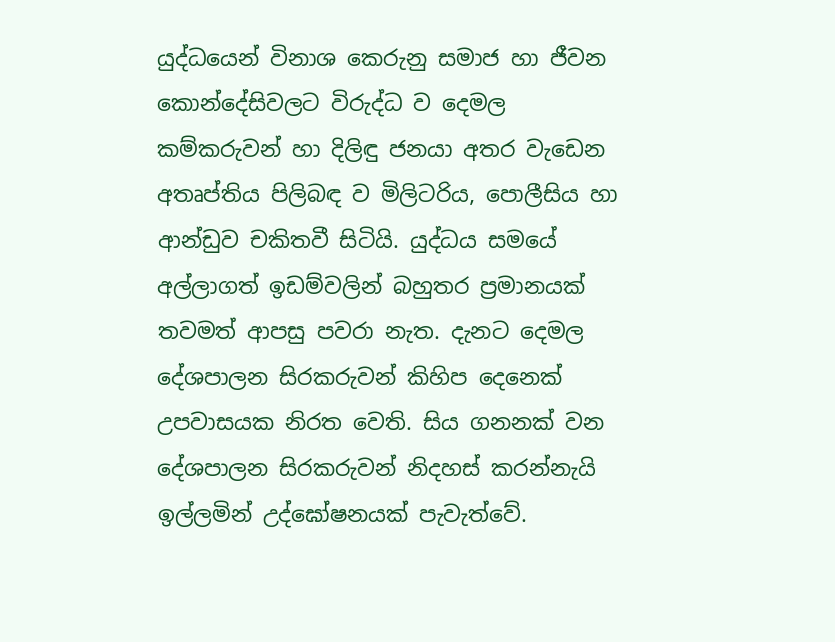යුද්ධයෙන් විනාශ කෙරුනු සමාජ හා ජීවන කොන්දේසිවලට විරුද්ධ ව දෙමල කම්කරුවන් හා දිලිඳු ජනයා අතර වැඩෙන අතෘප්තිය පිලිබඳ ව මිලිටරිය, පොලීසිය හා ආන්ඩුව චකිතවී සිටියි. යුද්ධය සමයේ අල්ලාගත් ඉඩම්වලින් බහුතර ප්‍රමානයක් තවමත් ආපසු පවරා නැත. දැනට දෙමල දේශපාලන සිරකරුවන් කිහිප දෙනෙක් උපවාසයක නිරත වෙති. සිය ගනනක් වන දේශපාලන සිරකරුවන් නිදහස් කරන්නැයි ඉල්ලමින් උද්ඝෝෂනයක් පැවැත්වේ.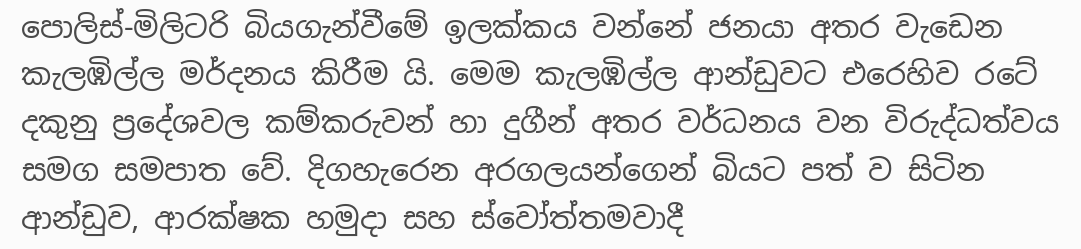පොලිස්-මිලිටරි බියගැන්වීමේ ඉලක්කය වන්නේ ජනයා අතර වැඩෙන කැලඹිල්ල මර්දනය කිරීම යි. මෙම කැලඹිල්ල ආන්ඩුවට එරෙහිව රටේ දකුනු ප්‍රදේශවල කම්කරුවන් හා දුගීන් අතර වර්ධනය වන විරුද්ධත්වය සමග සමපාත වේ. දිගහැරෙන අරගලයන්ගෙන් බියට පත් ව සිටින ආන්ඩුව, ආරක්ෂක හමුදා සහ ස්වෝත්තමවාදී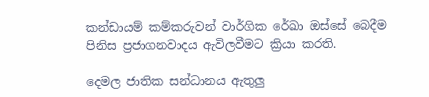කන්ඩායම් කම්කරුවන් වාර්ගික රේඛා ඔස්සේ බෙදීම පිනිස ප්‍රජාගනවාදය ඇවිලවීමට ක්‍රියා කරති.

දෙමල ජාතික සන්ධානය ඇතුලු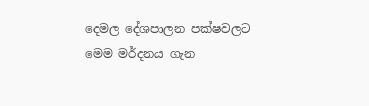දෙමල දේශපාලන පක්ෂවලට මෙම මර්දනය ගැන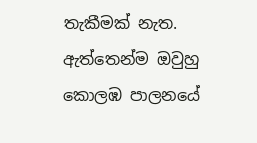තැකීමක් නැත. ඇත්තෙන්ම ඔවුහු කොලඹ පාලනයේ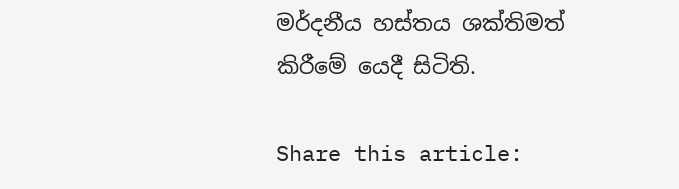මර්දනීය හස්තය ශක්තිමත් කිරීමේ යෙදී සිටිති.

Share this article: